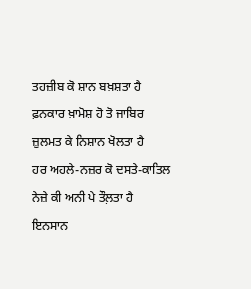ਤਹਜ਼ੀਬ ਕੋ ਸ਼ਾਨ ਬਖ਼ਸ਼ਤਾ ਹੈ
ਫ਼ਨਕਾਰ ਖ਼ਾਮੋਸ਼ ਹੋ ਤੋ ਜਾਬਿਰ
ਜ਼ੁਲਮਤ ਕੇ ਨਿਸ਼ਾਨ ਖੋਲਤਾ ਹੈ
ਹਰ ਅਹਲੇ-ਨਜ਼ਰ ਕੋ ਦਸਤੇ-ਕਾਤਿਲ
ਨੇਜ਼ੇ ਕੀ ਅਨੀ ਪੇ ਤੌਲ਼ਤਾ ਹੈ
ਇਨਸਾਨ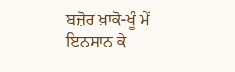ਬਜ਼ੋਰ ਖ਼ਾਕੋ-ਖੂੰ ਮੇਂ
ਇਨਸਾਨ ਕੇ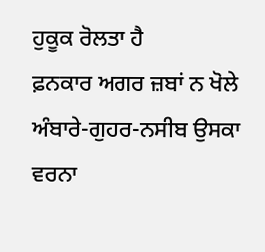ਹੁਕੂਕ ਰੋਲਤਾ ਹੈ
ਫ਼ਨਕਾਰ ਅਗਰ ਜ਼ਬਾਂ ਨ ਖੋਲੇ
ਅੰਬਾਰੇ-ਗੁਹਰ-ਨਸੀਬ ਉਸਕਾ
ਵਰਨਾ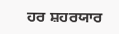ਹਰ ਸ਼ਹਰਯਾਰ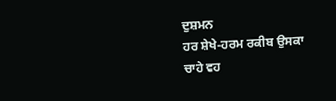ਦੁਸ਼ਮਨ
ਹਰ ਸ਼ੇਖੇ-ਹਰਮ ਰਕੀਬ ਉਸਕਾ
ਚਾਹੇ ਵਹ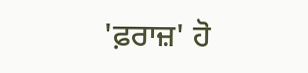'ਫ਼ਰਾਜ਼' ਹੋ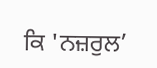ਕਿ 'ਨਜ਼ਰੁਲ’